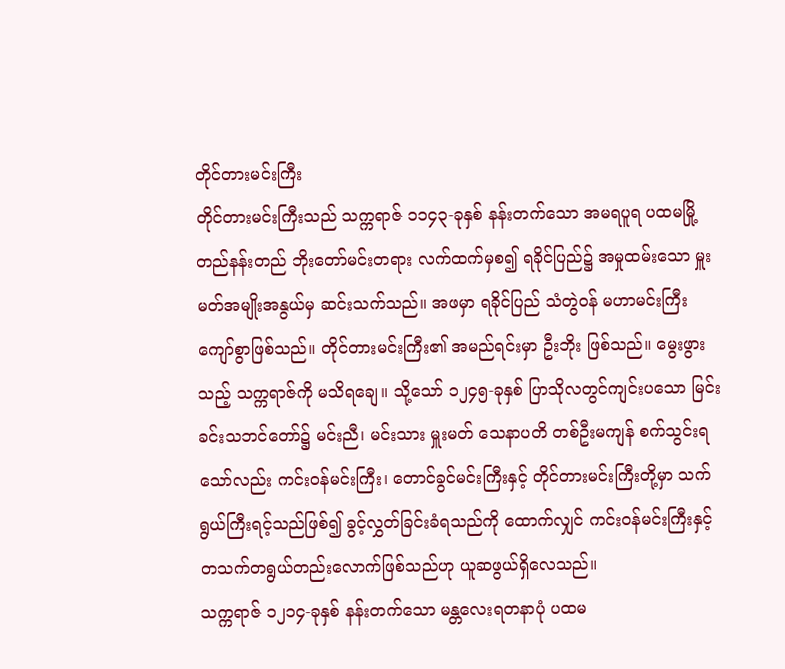တိုင်တားမင်းကြီး
တိုင်တားမင်းကြီးသည် သက္ကရာဇ် ၁၁၄၃-ခုနှစ် နန်းတက်သော အမရပူရ ပထမမြို့တည်နန်းတည် ဘိုးတော်မင်းတရား လက်ထက်မှစ၍ ရခိုင်ပြည်၌ အမှုထမ်းသော မှူးမတ်အမျိုးအနွယ်မှ ဆင်းသက်သည်။ အဖမှာ ရခိုင်ပြည် သံတွဲဝန် မဟာမင်းကြီးကျော်စွာဖြစ်သည်။ တိုင်တားမင်းကြီး၏ အမည်ရင်းမှာ ဦးဘိုး ဖြစ်သည်။ မွေးဖွားသည့် သက္ကရာဇ်ကို မသိရချေ။ သို့သော် ၁၂၄၅-ခုနှစ် ပြာသိုလတွင်ကျင်းပသော မြင်းခင်းသဘင်တော်၌ မင်းညီ၊ မင်းသား မှူးမတ် သေနာပတိ တစ်ဦးမကျန် စက်သွင်းရသော်လည်း ကင်းဝန်မင်းကြီး၊ တောင်ခွင်မင်းကြီးနှင့် တိုင်တားမင်းကြီးတို့မှာ သက်ရွယ်ကြီးရင့်သည်ဖြစ်၍ ခွင့်လွှတ်ခြင်းခံရသည်ကို ထောက်လျှင် ကင်းဝန်မင်းကြီးနှင့် တသက်တရွယ်တည်းလောက်ဖြစ်သည်ဟု ယူဆဖွယ်ရှိလေသည်။
သက္ကရာဇ် ၁၂၁၄-ခုနှစ် နန်းတက်သော မန္တလေးရတနာပုံ ပထမ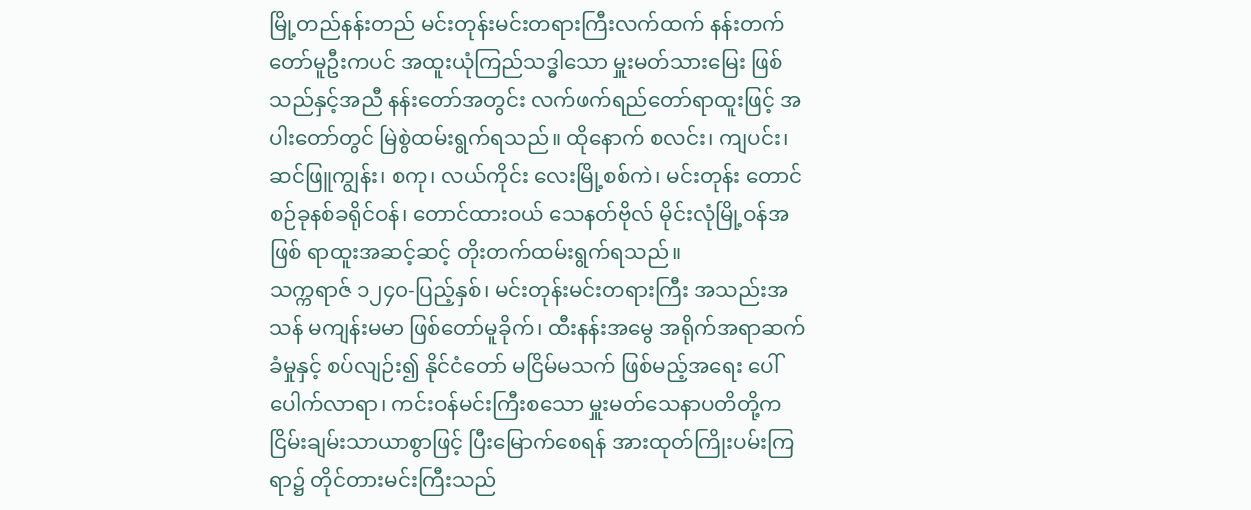မြို့တည်နန်းတည် မင်းတုန်းမင်းတရားကြီးလက်ထက် နန်းတက်တော်မူဦးကပင် အထူးယုံကြည်သဒ္ဓါသော မှူးမတ်သားမြေး ဖြစ်သည်နှင့်အညီ နန်းတော်အတွင်း လက်ဖက်ရည်တော်ရာထူးဖြင့် အပါးတော်တွင် မြဲစွဲထမ်းရွက်ရသည်။ ထိုနောက် စလင်း၊ ကျပင်း၊ ဆင်ဖြူကျွန်း၊ စကု၊ လယ်ကိုင်း လေးမြို့စစ်ကဲ၊ မင်းတုန်း တောင်စဉ်ခုနစ်ခရိုင်ဝန်၊ တောင်ထားဝယ် သေနတ်ဗိုလ် မိုင်းလုံမြို့ဝန်အဖြစ် ရာထူးအဆင့်ဆင့် တိုးတက်ထမ်းရွက်ရသည်။
သက္ကရာဇ် ၁၂၄၀-ပြည့်နှစ်၊ မင်းတုန်းမင်းတရားကြီး အသည်းအသန် မကျန်းမမာ ဖြစ်တော်မူခိုက်၊ ထီးနန်းအမွေ အရိုက်အရာဆက်ခံမှုနှင့် စပ်လျဉ်း၍ နိုင်ငံတော် မငြိမ်မသက် ဖြစ်မည့်အရေး ပေါ်ပေါက်လာရာ၊ ကင်းဝန်မင်းကြီးစသော မှူးမတ်သေနာပတိတို့က ငြိမ်းချမ်းသာယာစွာဖြင့် ပြီးမြောက်စေရန် အားထုတ်ကြိုးပမ်းကြရာ၌ တိုင်တားမင်းကြီးသည်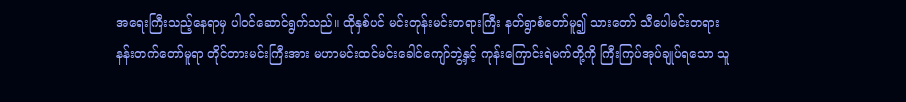အရေးကြီးသည့်နေရာမှ ပါဝင်ဆောင်ရွက်သည်။ ထိုနှစ်ပင် မင်းတုန်းမင်းတရားကြီး နတ်ရွာစံတော်မူ၍ သားတော် သီပေါမင်းတရား နန်းတက်တော်မူရာ တိုင်တားမင်းကြီးအား မဟာမင်းထင်မင်းခေါင်ကျော်ဘွဲ့နှင့် ကုန်းကြောင်းရဲမက်တို့ကို ကြီးကြပ်အုပ်ချုပ်ရသော သူ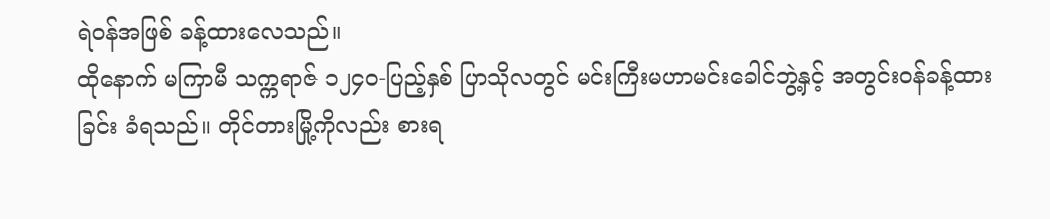ရဲဝန်အဖြစ် ခန့်ထားလေသည်။
ထိုနောက် မကြာမီ သက္ကရာဇ် ၁၂၄၀-ပြည့်နှစ် ပြာသိုလတွင် မင်းကြီးမဟာမင်းခေါင်ဘွဲ့နှင့် အတွင်းဝန်ခန့်ထားခြင်း ခံရသည်။ တိုင်တားမြို့ကိုလည်း စားရ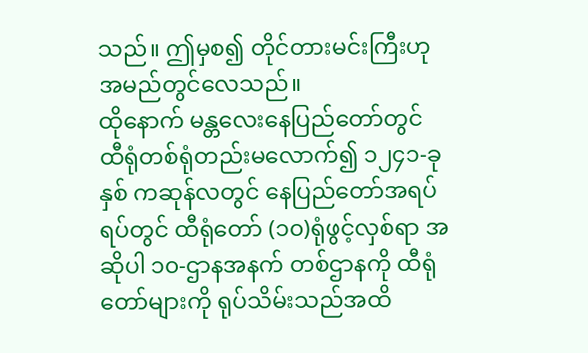သည်။ ဤမှစ၍ တိုင်တားမင်းကြီးဟု အမည်တွင်လေသည်။
ထိုနောက် မန္တလေးနေပြည်တော်တွင် ထီရုံတစ်ရုံတည်းမလောက်၍ ၁၂၄၁-ခုနှစ် ကဆုန်လတွင် နေပြည်တော်အရပ်ရပ်တွင် ထီရုံတော် (၁၀)ရုံဖွင့်လှစ်ရာ အဆိုပါ ၁၀-ဌာနအနက် တစ်ဌာနကို ထီရုံတော်များကို ရုပ်သိမ်းသည်အထိ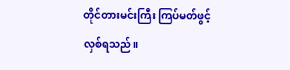တိုင်တားမင်းကြီး ကြပ်မတ်ဖွင့်လှစ်ရသည်။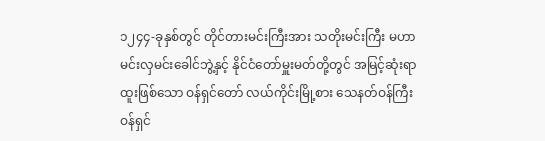၁၂၄၄-ခုနှစ်တွင် တိုင်တားမင်းကြီးအား သတိုးမင်းကြီး မဟာမင်းလှမင်းခေါင်ဘွဲ့နှင့် နိုင်ငံတော်မှူးမတ်တို့တွင် အမြင့်ဆုံးရာထူးဖြစ်သော ဝန်ရှင်တော် လယ်ကိုင်းမြို့စား သေနတ်ဝန်ကြီး ဝန်ရှင်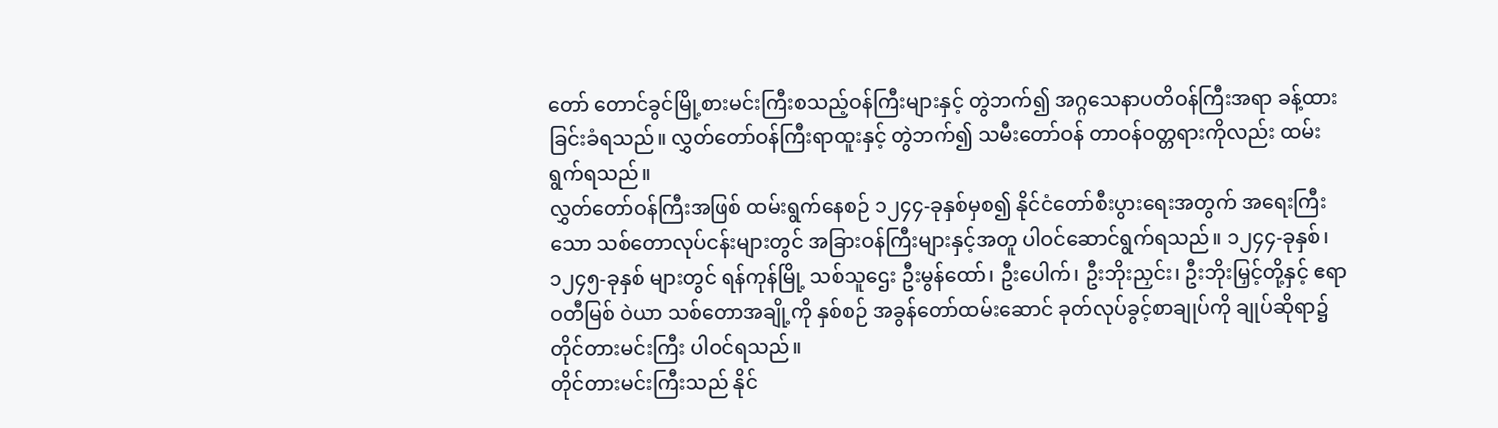တော် တောင်ခွင်မြို့စားမင်းကြီးစသည့်ဝန်ကြီးများနှင့် တွဲဘက်၍ အဂ္ဂသေနာပတိဝန်ကြီးအရာ ခန့်ထားခြင်းခံရသည်။ လွှတ်တော်ဝန်ကြီးရာထူးနှင့် တွဲဘက်၍ သမီးတော်ဝန် တာဝန်ဝတ္တရားကိုလည်း ထမ်းရွက်ရသည်။
လွှတ်တော်ဝန်ကြီးအဖြစ် ထမ်းရွက်နေစဉ် ၁၂၄၄-ခုနှစ်မှစ၍ နိုင်ငံတော်စီးပွားရေးအတွက် အရေးကြီးသော သစ်တောလုပ်ငန်းများတွင် အခြားဝန်ကြီးများနှင့်အတူ ပါဝင်ဆောင်ရွက်ရသည်။ ၁၂၄၄-ခုနှစ်၊ ၁၂၄၅-ခုနှစ် များတွင် ရန်ကုန်မြို့ သစ်သူဌေး ဦးမွန်ထော်၊ ဦးပေါက်၊ ဦးဘိုးညှင်း၊ ဦးဘိုးမြှင့်တို့နှင့် ဧရာဝတီမြစ် ဝဲယာ သစ်တောအချို့ကို နှစ်စဉ် အခွန်တော်ထမ်းဆောင် ခုတ်လုပ်ခွင့်စာချုပ်ကို ချုပ်ဆိုရာ၌ တိုင်တားမင်းကြီး ပါဝင်ရသည်။
တိုင်တားမင်းကြီးသည် နိုင်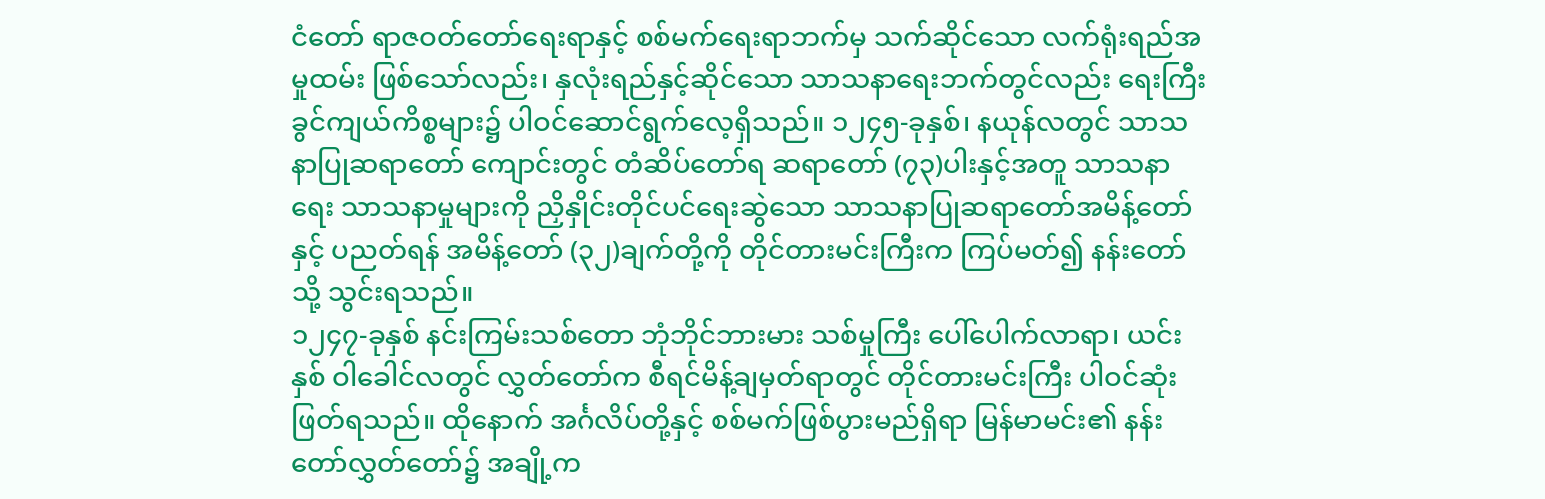ငံတော် ရာဇဝတ်တော်ရေးရာနှင့် စစ်မက်ရေးရာဘက်မှ သက်ဆိုင်သော လက်ရုံးရည်အမှုထမ်း ဖြစ်သော်လည်း၊ နှလုံးရည်နှင့်ဆိုင်သော သာသနာရေးဘက်တွင်လည်း ရေးကြီးခွင်ကျယ်ကိစ္စများ၌ ပါဝင်ဆောင်ရွက်လေ့ရှိသည်။ ၁၂၄၅-ခုနှစ်၊ နယုန်လတွင် သာသနာပြုဆရာတော် ကျောင်းတွင် တံဆိပ်တော်ရ ဆရာတော် (၇၃)ပါးနှင့်အတူ သာသနာရေး သာသနာမှုများကို ညှိနှိုင်းတိုင်ပင်ရေးဆွဲသော သာသနာပြုဆရာတော်အမိန့်တော်နှင့် ပညတ်ရန် အမိန့်တော် (၃၂)ချက်တို့ကို တိုင်တားမင်းကြီးက ကြပ်မတ်၍ နန်းတော်သို့ သွင်းရသည်။
၁၂၄၇-ခုနှစ် နင်းကြမ်းသစ်တော ဘုံဘိုင်ဘားမား သစ်မှုကြီး ပေါ်ပေါက်လာရာ၊ ယင်းနှစ် ဝါခေါင်လတွင် လွှတ်တော်က စီရင်မိန့်ချမှတ်ရာတွင် တိုင်တားမင်းကြီး ပါဝင်ဆုံးဖြတ်ရသည်။ ထိုနောက် အင်္ဂလိပ်တို့နှင့် စစ်မက်ဖြစ်ပွားမည်ရှိရာ မြန်မာမင်း၏ နန်းတော်လွှတ်တော်၌ အချို့က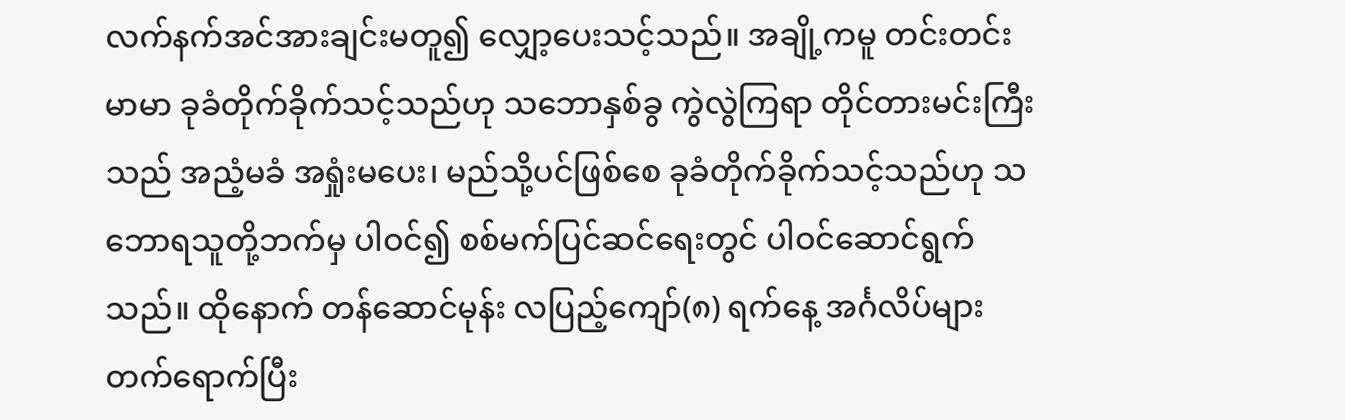လက်နက်အင်အားချင်းမတူ၍ လျှော့ပေးသင့်သည်။ အချို့ကမူ တင်းတင်းမာမာ ခုခံတိုက်ခိုက်သင့်သည်ဟု သဘောနှစ်ခွ ကွဲလွဲကြရာ တိုင်တားမင်းကြီးသည် အညံ့မခံ အရှုံးမပေး၊ မည်သို့ပင်ဖြစ်စေ ခုခံတိုက်ခိုက်သင့်သည်ဟု သဘောရသူတို့ဘက်မှ ပါဝင်၍ စစ်မက်ပြင်ဆင်ရေးတွင် ပါဝင်ဆောင်ရွက်သည်။ ထိုနောက် တန်ဆောင်မုန်း လပြည့်ကျော်(၈) ရက်နေ့ အင်္ဂလိပ်များ တက်ရောက်ပြီး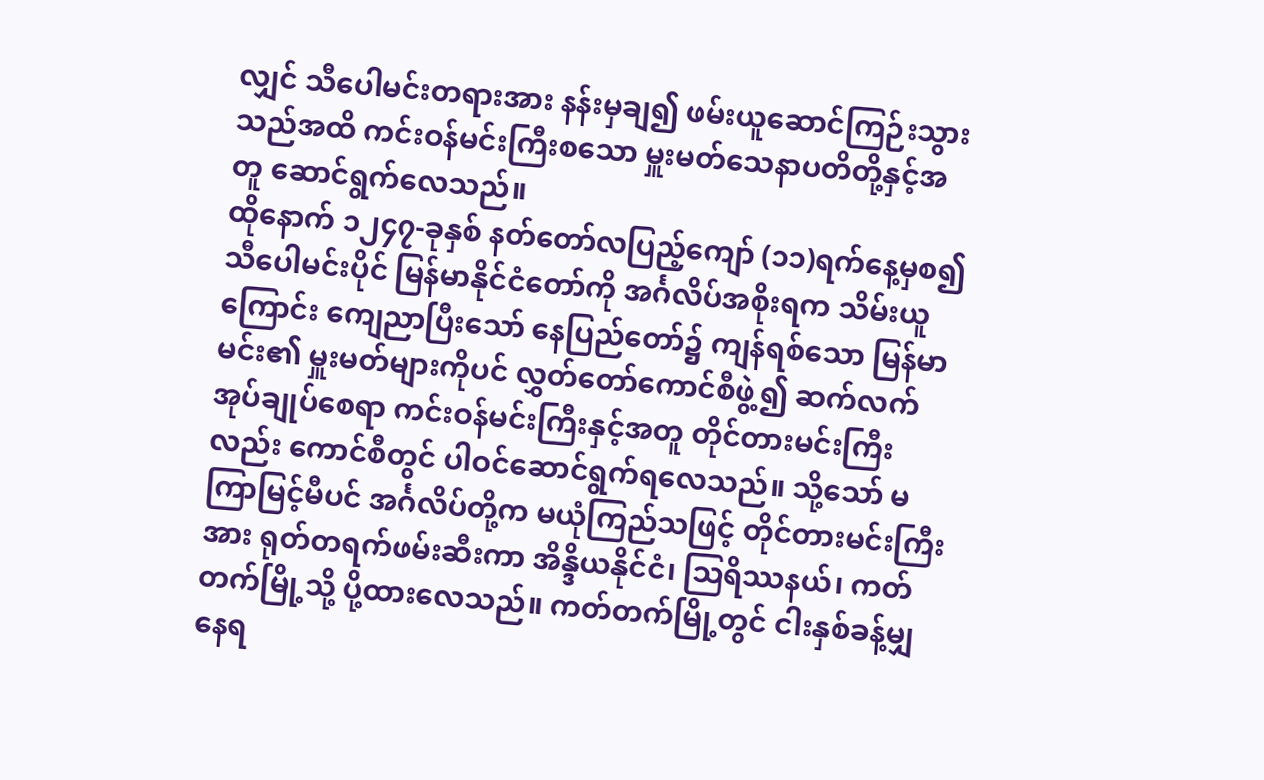လျှင် သီပေါမင်းတရားအား နန်းမှချ၍ ဖမ်းယူဆောင်ကြဉ်းသွားသည်အထိ ကင်းဝန်မင်းကြီးစသော မှူးမတ်သေနာပတိတို့နှင့်အတူ ဆောင်ရွက်လေသည်။
ထိုနောက် ၁၂၄၇-ခုနှစ် နတ်တော်လပြည့်ကျော် (၁၁)ရက်နေ့မှစ၍ သီပေါမင်းပိုင် မြန်မာနိုင်ငံတော်ကို အင်္ဂလိပ်အစိုးရက သိမ်းယူကြောင်း ကျေညာပြီးသော် နေပြည်တော်၌ ကျန်ရစ်သော မြန်မာမင်း၏ မှူးမတ်များကိုပင် လွှတ်တော်ကောင်စီဖွဲ့၍ ဆက်လက်အုပ်ချုပ်စေရာ ကင်းဝန်မင်းကြီးနှင့်အတူ တိုင်တားမင်းကြီးလည်း ကောင်စီတွင် ပါဝင်ဆောင်ရွက်ရလေသည်။ သို့သော် မကြာမြင့်မီပင် အင်္ဂလိပ်တို့က မယုံကြည်သဖြင့် တိုင်တားမင်းကြီးအား ရုတ်တရက်ဖမ်းဆီးကာ အိန္ဒိယနိုင်ငံ၊ ဩရိဿနယ်၊ ကတ်တက်မြို့သို့ ပို့ထားလေသည်။ ကတ်တက်မြို့တွင် ငါးနှစ်ခန့်မျှ နေရ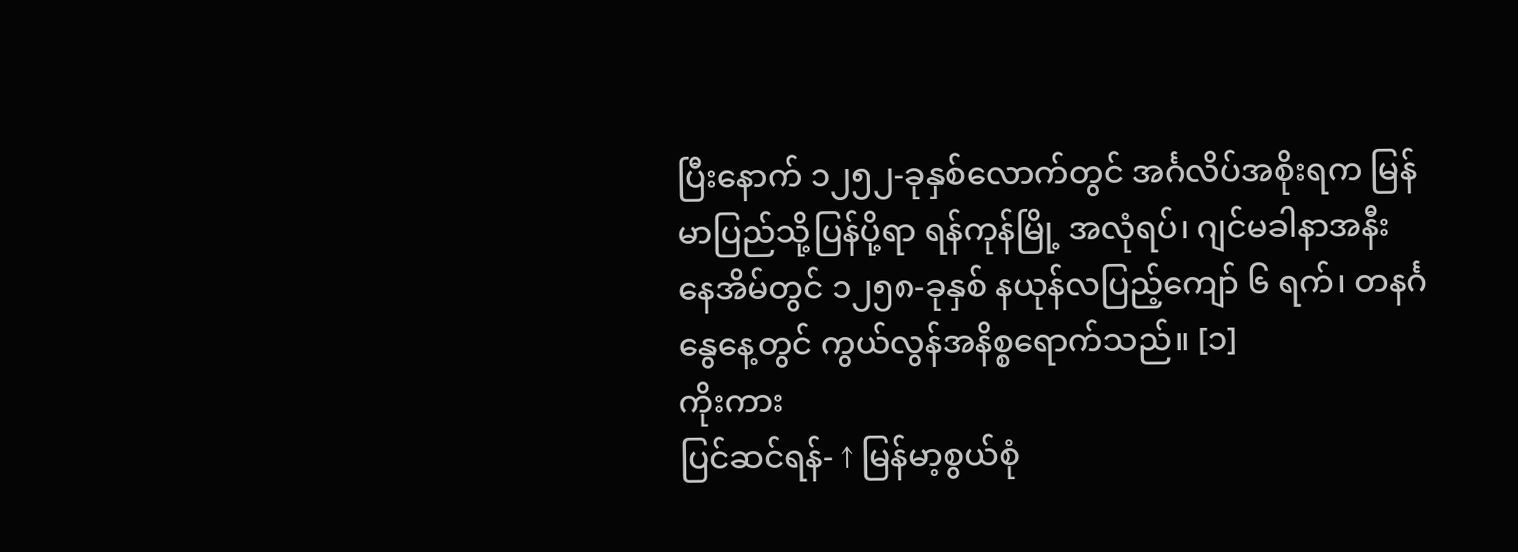ပြီးနောက် ၁၂၅၂-ခုနှစ်လောက်တွင် အင်္ဂလိပ်အစိုးရက မြန်မာပြည်သို့ပြန်ပို့ရာ ရန်ကုန်မြို့ အလုံရပ်၊ ဂျင်မခါနာအနီး နေအိမ်တွင် ၁၂၅၈-ခုနှစ် နယုန်လပြည့်ကျော် ၆ ရက်၊ တနင်္ဂနွေနေ့တွင် ကွယ်လွန်အနိစ္စရောက်သည်။ [၁]
ကိုးကား
ပြင်ဆင်ရန်- ↑ မြန်မာ့စွယ်စုံ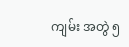ကျမ်း အတွဲ ၅